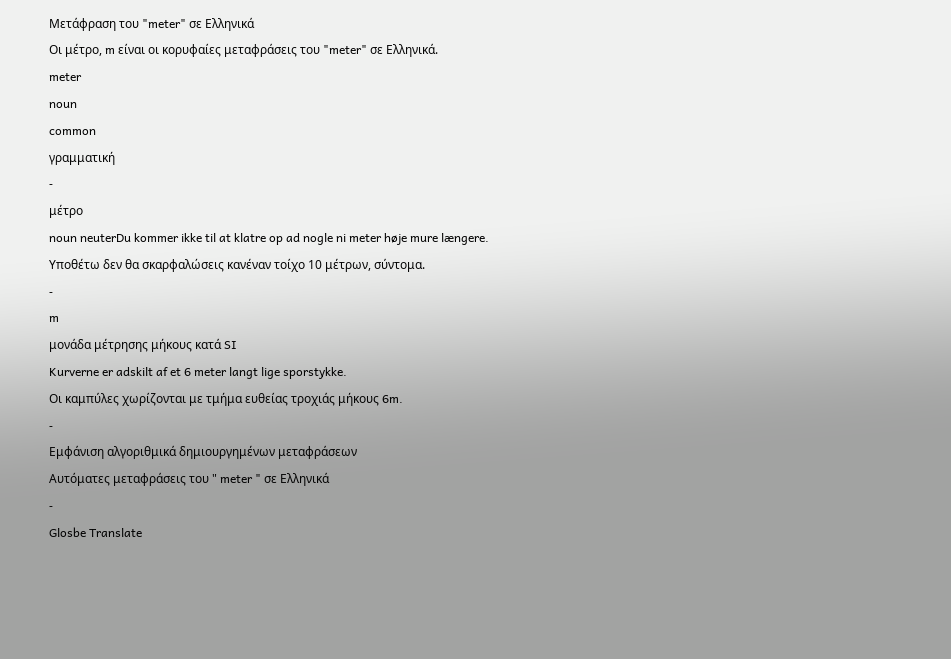Μετάφραση του "meter" σε Ελληνικά
Οι μέτρο, m είναι οι κορυφαίες μεταφράσεις του "meter" σε Ελληνικά.
meter
noun
common
γραμματική
-
μέτρο
noun neuterDu kommer ikke til at klatre op ad nogle ni meter høje mure længere.
Υποθέτω δεν θα σκαρφαλώσεις κανέναν τοίχο 10 μέτρων, σύντομα.
-
m
μονάδα μέτρησης μήκους κατά SI
Kurverne er adskilt af et 6 meter langt lige sporstykke.
Οι καμπύλες χωρίζονται με τμήμα ευθείας τροχιάς μήκους 6m.
-
Εμφάνιση αλγοριθμικά δημιουργημένων μεταφράσεων
Αυτόματες μεταφράσεις του " meter " σε Ελληνικά
-
Glosbe Translate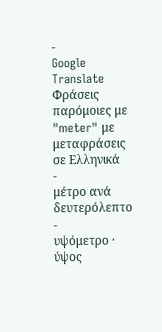-
Google Translate
Φράσεις παρόμοιες με "meter" με μεταφράσεις σε Ελληνικά
-
μέτρο ανά δευτερόλεπτο
-
υψόμετρο · ύψος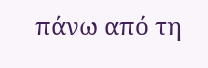πάνω από τη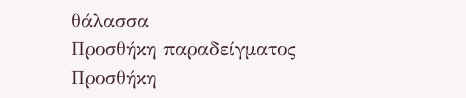θάλασσα
Προσθήκη παραδείγματος
Προσθήκη